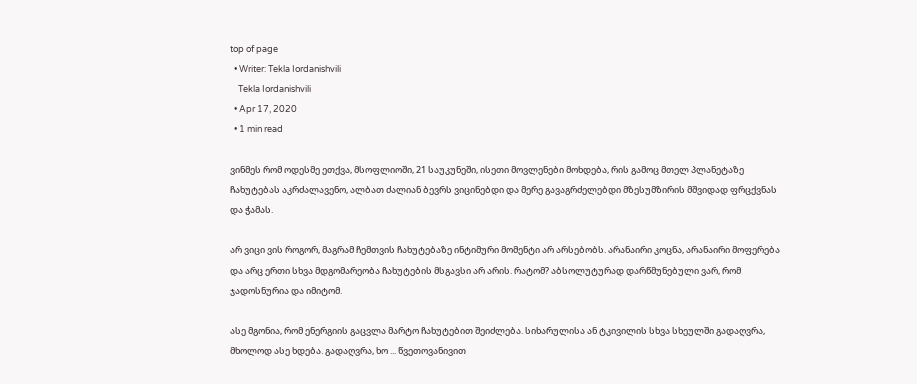top of page
  • Writer: Tekla Iordanishvili
    Tekla Iordanishvili
  • Apr 17, 2020
  • 1 min read

ვინმეს რომ ოდესმე ეთქვა, მსოფლიოში, 21 საუკუნეში, ისეთი მოვლენები მოხდება, რის გამოც მთელ პლანეტაზე ჩახუტებას აკრძალავენო, ალბათ ძალიან ბევრს ვიცინებდი და მერე გავაგრძელებდი მზესუმზირის მშვიდად ფრცქვნას და ჭამას.

არ ვიცი ვის როგორ, მაგრამ ჩემთვის ჩახუტებაზე ინტიმური მომენტი არ არსებობს. არანაირი კოცნა, არანაირი მოფერება და არც ერთი სხვა მდგომარეობა ჩახუტების მსგავსი არ არის. რატომ? აბსოლუტურად დარწმუნებული ვარ, რომ ჯადოსნურია და იმიტომ.

ასე მგონია, რომ ენერგიის გაცვლა მარტო ჩახუტებით შეიძლება. სიხარულისა ან ტკივილის სხვა სხეულში გადაღვრა, მხოლოდ ასე ხდება. გადაღვრა, ხო ... წვეთოვანივით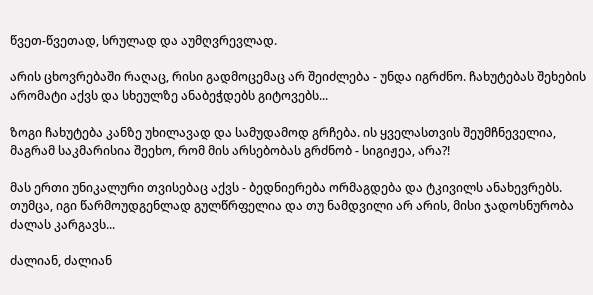წვეთ-წვეთად, სრულად და აუმღვრევლად.

არის ცხოვრებაში რაღაც, რისი გადმოცემაც არ შეიძლება - უნდა იგრძნო. ჩახუტებას შეხების არომატი აქვს და სხეულზე ანაბეჭდებს გიტოვებს...

ზოგი ჩახუტება კანზე უხილავად და სამუდამოდ გრჩება. ის ყველასთვის შეუმჩნეველია, მაგრამ საკმარისია შეეხო, რომ მის არსებობას გრძნობ - სიგიჟეა, არა?!

მას ერთი უნიკალური თვისებაც აქვს - ბედნიერება ორმაგდება და ტკივილს ანახევრებს. თუმცა, იგი წარმოუდგენლად გულწრფელია და თუ ნამდვილი არ არის, მისი ჯადოსნურობა ძალას კარგავს...

ძალიან, ძალიან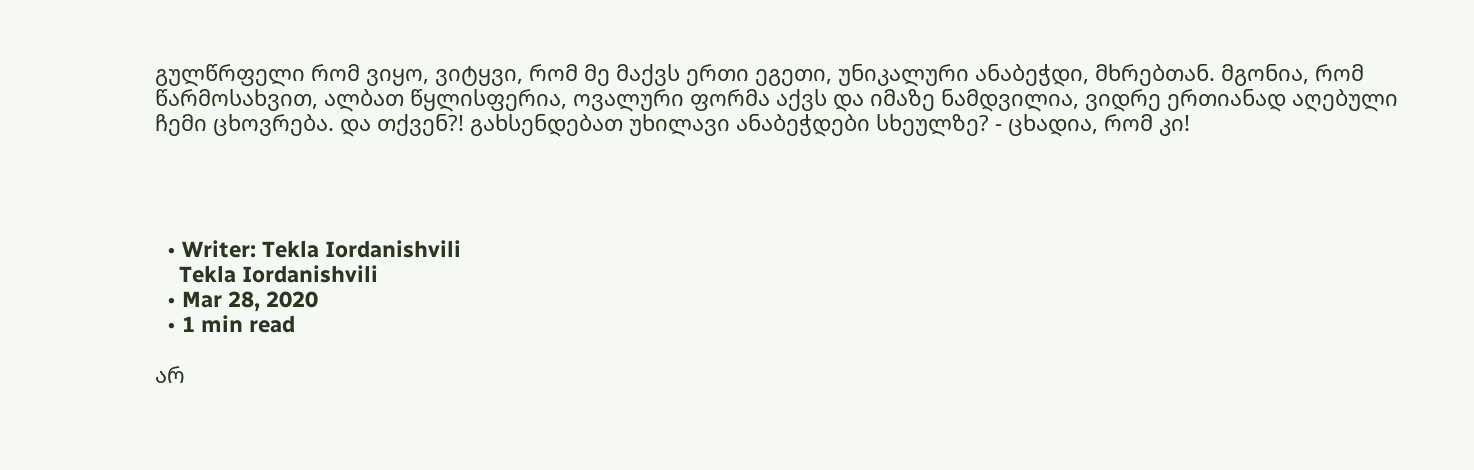გულწრფელი რომ ვიყო, ვიტყვი, რომ მე მაქვს ერთი ეგეთი, უნიკალური ანაბეჭდი, მხრებთან. მგონია, რომ წარმოსახვით, ალბათ წყლისფერია, ოვალური ფორმა აქვს და იმაზე ნამდვილია, ვიდრე ერთიანად აღებული ჩემი ცხოვრება. და თქვენ?! გახსენდებათ უხილავი ანაბეჭდები სხეულზე? - ცხადია, რომ კი!




  • Writer: Tekla Iordanishvili
    Tekla Iordanishvili
  • Mar 28, 2020
  • 1 min read

არ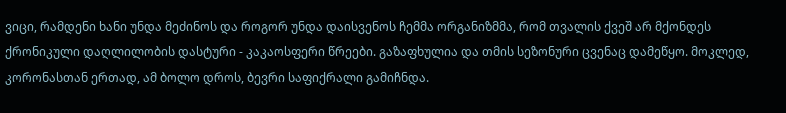ვიცი, რამდენი ხანი უნდა მეძინოს და როგორ უნდა დაისვენოს ჩემმა ორგანიზმმა, რომ თვალის ქვეშ არ მქონდეს ქრონიკული დაღლილობის დასტური - კაკაოსფერი წრეები. გაზაფხულია და თმის სეზონური ცვენაც დამეწყო. მოკლედ, კორონასთან ერთად, ამ ბოლო დროს, ბევრი საფიქრალი გამიჩნდა.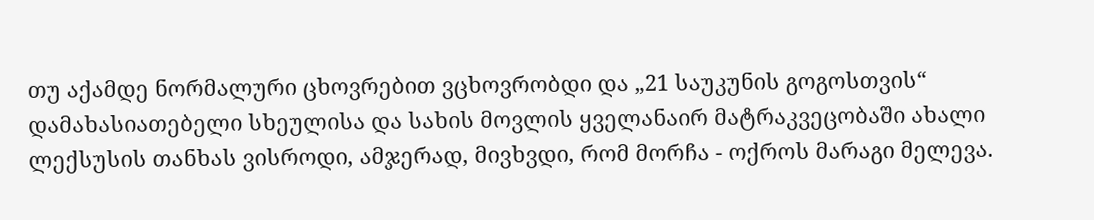თუ აქამდე ნორმალური ცხოვრებით ვცხოვრობდი და „21 საუკუნის გოგოსთვის“ დამახასიათებელი სხეულისა და სახის მოვლის ყველანაირ მატრაკვეცობაში ახალი ლექსუსის თანხას ვისროდი, ამჯერად, მივხვდი, რომ მორჩა - ოქროს მარაგი მელევა.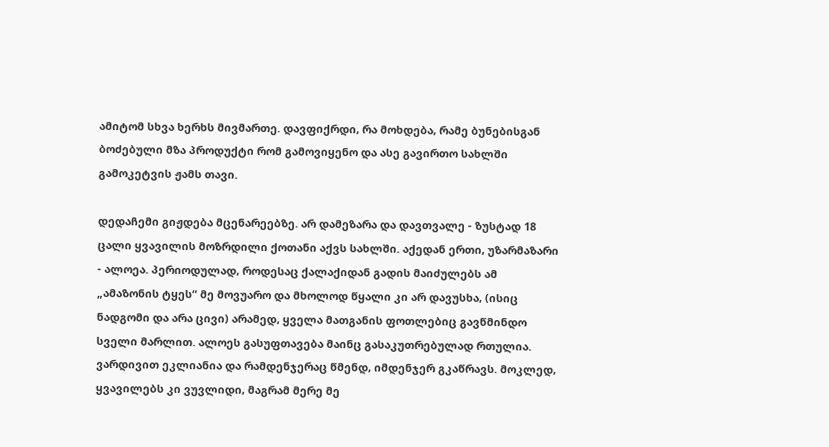ამიტომ სხვა ხერხს მივმართე. დავფიქრდი, რა მოხდება, რამე ბუნებისგან ბოძებული მზა პროდუქტი რომ გამოვიყენო და ასე გავირთო სახლში გამოკეტვის ჟამს თავი.

დედაჩემი გიჟდება მცენარეებზე. არ დამეზარა და დავთვალე - ზუსტად 18 ცალი ყვავილის მოზრდილი ქოთანი აქვს სახლში. აქედან ერთი, უზარმაზარი - ალოეა. პერიოდულად, როდესაც ქალაქიდან გადის მაიძულებს ამ „ამაზონის ტყეს“ მე მოვუარო და მხოლოდ წყალი კი არ დავუსხა, (ისიც ნადგომი და არა ცივი) არამედ, ყველა მათგანის ფოთლებიც გავწმინდო სველი მარლით. ალოეს გასუფთავება მაინც გასაკუთრებულად რთულია. ვარდივით ეკლიანია და რამდენჯერაც წმენდ, იმდენჯერ გკაწრავს. მოკლედ, ყვავილებს კი ვუვლიდი, მაგრამ მერე მე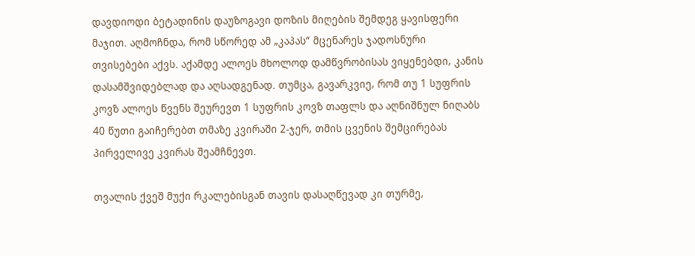დავდიოდი ბეტადინის დაუზოგავი დოზის მიღების შემდეგ ყავისფერი მაჯით. აღმოჩნდა, რომ სწორედ ამ „კაპას“ მცენარეს ჯადოსნური თვისებები აქვს. აქამდე ალოეს მხოლოდ დამწვრობისას ვიყენებდი, კანის დასამშვიდებლად და აღსადგენად. თუმცა, გავარკვიე, რომ თუ 1 სუფრის კოვზ ალოეს წვენს შეურევთ 1 სუფრის კოვზ თაფლს და აღნიშნულ ნიღაბს 40 წუთი გაიჩერებთ თმაზე კვირაში 2-ჯერ, თმის ცვენის შემცირებას პირველივე კვირას შეამჩნევთ.

თვალის ქვეშ მუქი რკალებისგან თავის დასაღწევად კი თურმე,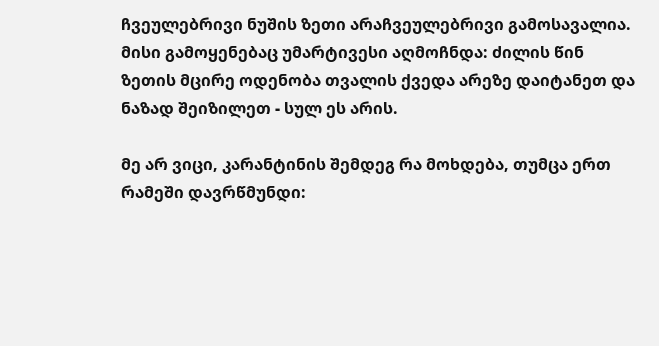ჩვეულებრივი ნუშის ზეთი არაჩვეულებრივი გამოსავალია. მისი გამოყენებაც უმარტივესი აღმოჩნდა: ძილის წინ ზეთის მცირე ოდენობა თვალის ქვედა არეზე დაიტანეთ და ნაზად შეიზილეთ - სულ ეს არის.

მე არ ვიცი, კარანტინის შემდეგ რა მოხდება, თუმცა ერთ რამეში დავრწმუნდი: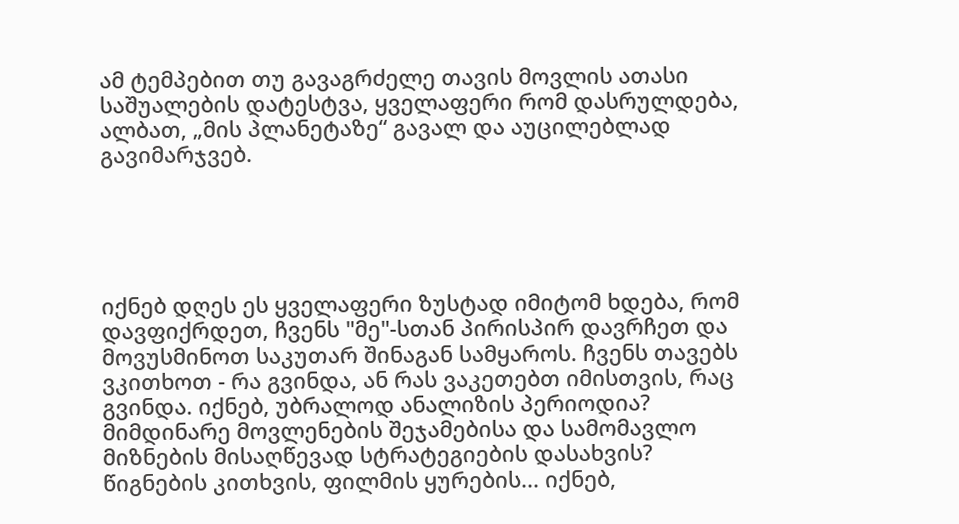ამ ტემპებით თუ გავაგრძელე თავის მოვლის ათასი საშუალების დატესტვა, ყველაფერი რომ დასრულდება, ალბათ, „მის პლანეტაზე“ გავალ და აუცილებლად გავიმარჯვებ.





იქნებ დღეს ეს ყველაფერი ზუსტად იმიტომ ხდება, რომ დავფიქრდეთ, ჩვენს "მე"-სთან პირისპირ დავრჩეთ და მოვუსმინოთ საკუთარ შინაგან სამყაროს. ჩვენს თავებს ვკითხოთ - რა გვინდა, ან რას ვაკეთებთ იმისთვის, რაც გვინდა. იქნებ, უბრალოდ ანალიზის პერიოდია? მიმდინარე მოვლენების შეჯამებისა და სამომავლო მიზნების მისაღწევად სტრატეგიების დასახვის? წიგნების კითხვის, ფილმის ყურების... იქნებ,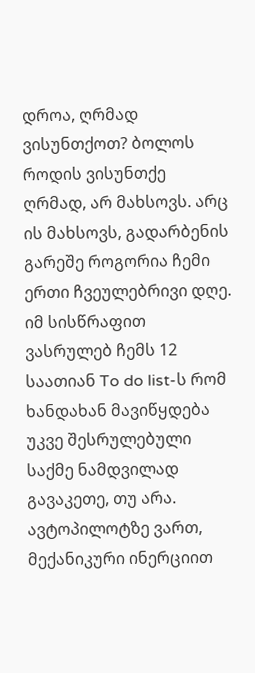დროა, ღრმად ვისუნთქოთ? ბოლოს როდის ვისუნთქე ღრმად, არ მახსოვს. არც ის მახსოვს, გადარბენის გარეშე როგორია ჩემი ერთი ჩვეულებრივი დღე. იმ სისწრაფით ვასრულებ ჩემს 12 საათიან To do list-ს რომ ხანდახან მავიწყდება უკვე შესრულებული საქმე ნამდვილად გავაკეთე, თუ არა. ავტოპილოტზე ვართ, მექანიკური ინერციით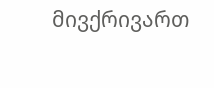მივქრივართ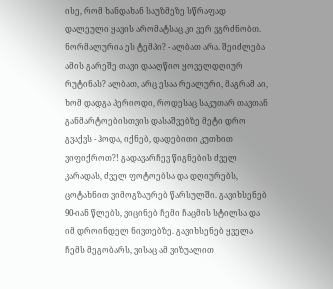ისე, რომ ხანდახან საუზმეზე სწრაფად დალეული ყავის არომატსაც კი ვერ ვგრძნობთ. ნორმალურია ეს ტემპი? - ალბათ არა. შეიძლება ამის გარეშე თავი დააღწიო ყოველდღიურ რუტინას? ალბათ, არც ესაა რეალური, მაგრამ აი, ხომ დადგა პერიოდი, როდესაც საკუთარ თავთან განმარტოებისთვის დასაშვებზე მეტი დრო გვაქვს - ჰოდა, იქნებ, დადებითი კუთხით ვიფიქროთ?! გადავარჩევ წიგნების ძველ კარადას, ძველ ფოტოებსა და დღიურებს, ცოტახნით ვიმოგზაურებ წარსულში. გავიხსენებ 90-იან წლებს, ვიცინებ ჩემი ჩაცმის სტილსა და იმ დროინდელ ნივთებზე. გავიხსენებ ყველა ჩემს მეგობარს, ვისაც ამ ვიზუალით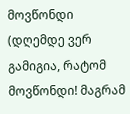მოვწონდი (დღემდე ვერ გამიგია, რატომ მოვწონდი! მაგრამ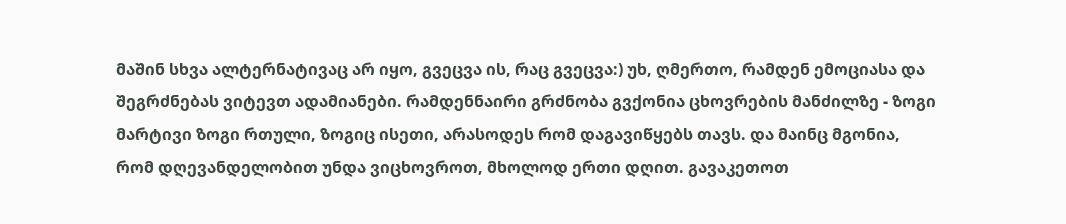მაშინ სხვა ალტერნატივაც არ იყო, გვეცვა ის, რაც გვეცვა:) უხ, ღმერთო, რამდენ ემოციასა და შეგრძნებას ვიტევთ ადამიანები. რამდენნაირი გრძნობა გვქონია ცხოვრების მანძილზე - ზოგი მარტივი ზოგი რთული, ზოგიც ისეთი, არასოდეს რომ დაგავიწყებს თავს. და მაინც მგონია, რომ დღევანდელობით უნდა ვიცხოვროთ, მხოლოდ ერთი დღით. გავაკეთოთ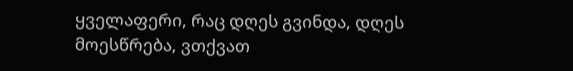ყველაფერი, რაც დღეს გვინდა, დღეს მოესწრება, ვთქვათ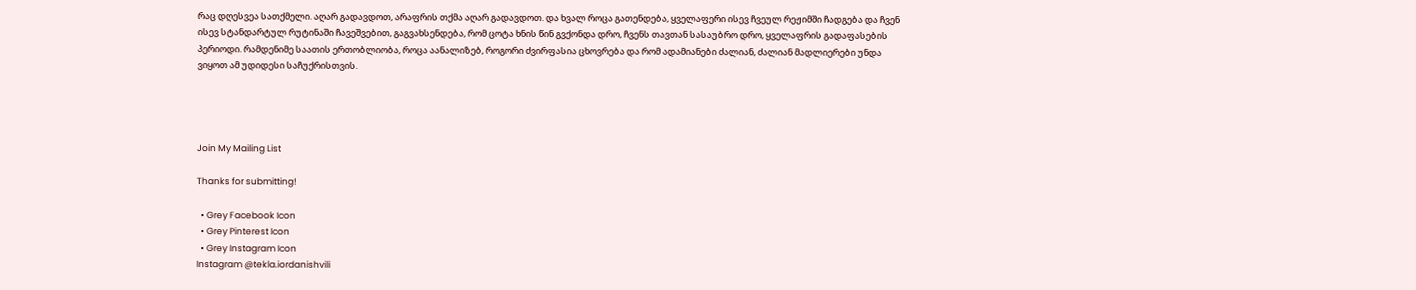რაც დღესვეა სათქმელი. აღარ გადავდოთ, არაფრის თქმა აღარ გადავდოთ. და ხვალ როცა გათენდება, ყველაფერი ისევ ჩვეულ რეჟიმში ჩადგება და ჩვენ ისევ სტანდარტულ რუტინაში ჩავეშვებით, გაგვახსენდება, რომ ცოტა ხნის წინ გვქონდა დრო, ჩვენს თავთან სასაუბრო დრო, ყველაფრის გადაფასების პერიოდი. რამდენიმე საათის ერთობლიობა, როცა აანალიზებ, როგორი ძვირფასია ცხოვრება და რომ ადამიანები ძალიან, ძალიან მადლიერები უნდა ვიყოთ ამ უდიდესი საჩუქრისთვის.




Join My Mailing List

Thanks for submitting!

  • Grey Facebook Icon
  • Grey Pinterest Icon
  • Grey Instagram Icon
Instagram @tekla.iordanishvili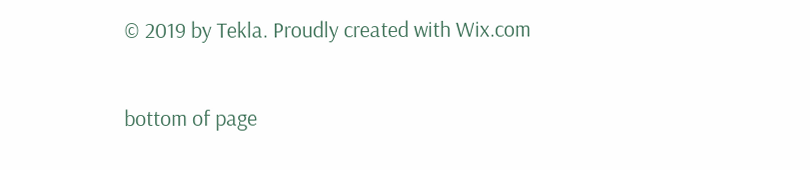© 2019 by Tekla. Proudly created with Wix.com

bottom of page